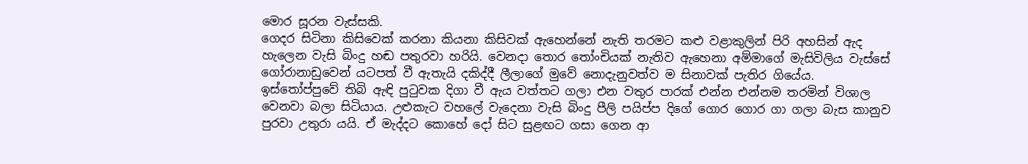මොර සූරන වැස්සකි.
ගෙදර සිටිනා කිසිවෙක් කරනා කියනා කිසිවක් ඇහෙන්නේ නැති තරමට කළු වළාකුලින් පිරි අහසින් ඇද හැලෙන වැසි බිංදු හඬ පතුරවා හරියි. වෙනදා තොර තෝංචියක් නැතිව ඇහෙනා අම්මාගේ මැසිවිලිය වැස්සේ ගෝරානාඩුවෙන් යටපත් වී ඇතැයි දකිද්දී ලීලාගේ මුවේ නොදැනුවත්ව ම සිනාවක් පැතිර ගියේය.
ඉස්තෝප්පුවේ තිබි ඇඳි පුටුවක දිගා වී ඇය වත්තට ගලා එන වතුර පාරක් එන්න එන්නම තරමින් විශාල වෙනවා බලා සිටියාය. උළුකැට වහලේ වැදෙනා වැසි බිංදු පීලි පයිප්ප දිගේ ගොර ගොර ගා ගලා බැස කානුව පුරවා උතුරා යයි. ඒ මැද්දට කොහේ දෝ සිට සුළඟට ගසා ගෙන ආ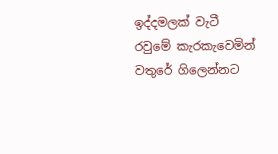ඉද්දමලක් වැටී රවුමේ කැරකැවෙමින් වතුරේ ගිලෙන්නට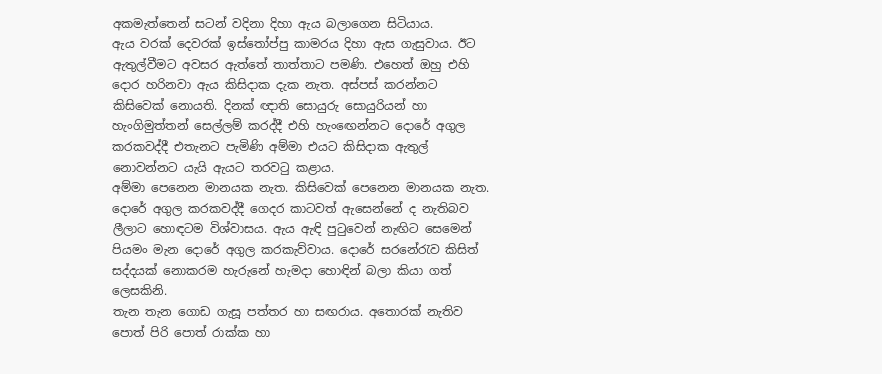අකමැත්තෙන් සටන් වදිනා දිහා ඇය බලාගෙන සිටියාය.
ඇය වරක් දෙවරක් ඉස්තෝප්පු කාමරය දිහා ඇස ගැසුවාය. ඊට ඇතුල්වීමට අවසර ඇත්තේ තාත්තාට පමණි. එහෙත් ඔහු එහි දොර හරිනවා ඇය කිසිදාක දැක නැත. අස්පස් කරන්නට කිසිවෙක් නොයති. දිනක් ඥාති සොයුරු සොයුරියන් හා හැංගිමුත්තන් සෙල්ලම් කරද්දී එහි හැංඟෙන්නට දොරේ අගුල කරකවද්දී එතැනට පැමිණි අම්මා එයට කිසිදාක ඇතුල් නොවන්නට යැයි ඇයට තරවටු කළාය.
අම්මා පෙනෙන මානයක නැත. කිසිවෙක් පෙනෙන මානයක නැත. දොරේ අගුල කරකවද්දී ගෙදර කාටවත් ඇසෙන්නේ ද නැතිබව ලීලාට හොඳටම විශ්වාසය. ඇය ඇඳි පුටුවෙන් නැඟිට සෙමෙන් පියමං මැන දොරේ අගුල කරකැව්වාය. දොරේ සරනේරැව කිසිත් සද්දයක් නොකරම හැරුනේ හැමදා හොඳින් බලා කියා ගත් ලෙසකිනි.
තැන තැන ගොඩ ගැසූ පත්තර හා සඟරාය. අතොරක් නැතිව පොත් පිරි පොත් රාක්ක හා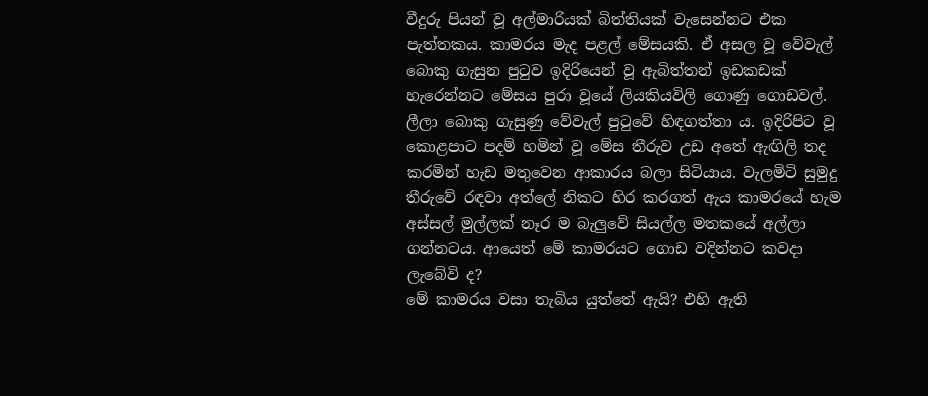වීදුරු පියන් වූ අල්මාරියක් බිත්තියක් වැසෙන්නට එක පැත්තකය. කාමරය මැද පළල් මේසයකි. ඒ අසල වූ වේවැල් බොකු ගැසුන පුටුව ඉදිරියෙන් වූ ඇබිත්තන් ඉඩකඩක් හැරෙන්නට මේසය පුරා වූයේ ලියකියවිලි ගොණු ගොඩවල්.
ලීලා බොකු ගැසුණු වේවැල් පුටුවේ හිඳගත්තා ය. ඉදිරිපිට වූ කොළපාට පදම් හමින් වූ මේස තීරුව උඩ අතේ ඇඟිලි තද කරමින් හැඩ මතුවෙන ආකාරය බලා සිටියාය. වැලමිටි සුමුදු තීරුවේ රඳවා අත්ලේ නිකට හිර කරගත් ඇය කාමරයේ හැම අස්සල් මුල්ලක් නෑර ම බැලුවේ සියල්ල මතකයේ අල්ලා ගන්නටය. ආයෙත් මේ කාමරයට ගොඩ වදින්නට කවදා ලැබේවි ද?
මේ කාමරය වසා තැබිය යුත්තේ ඇයි? එහි ඇති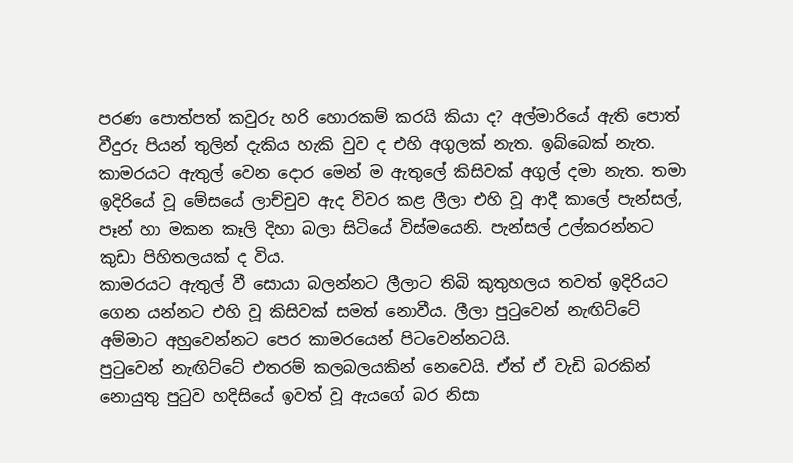පරණ පොත්පත් කවුරු හරි හොරකම් කරයි කියා ද? අල්මාරියේ ඇති පොත් වීදුරු පියන් තුලින් දැකිය හැකි වුව ද එහි අගුලක් නැත. ඉබ්බෙක් නැත. කාමරයට ඇතුල් වෙන දොර මෙන් ම ඇතුලේ කිසිවක් අගුල් දමා නැත. තමා ඉදිරියේ වූ මේසයේ ලාච්චුව ඇද විවර කළ ලීලා එහි වූ ආදී කාලේ පැන්සල්, පෑන් හා මකන කෑලි දිහා බලා සිටියේ විස්මයෙනි. පැන්සල් උල්කරන්නට කුඩා පිහිතලයක් ද විය.
කාමරයට ඇතුල් වී සොයා බලන්නට ලීලාට තිබි කුතුහලය තවත් ඉදිරියට ගෙන යන්නට එහි වූ කිසිවක් සමත් නොවීය. ලීලා පුටුවෙන් නැඟිට්ටේ අම්මාට අහුවෙන්නට පෙර කාමරයෙන් පිටවෙන්නටයි.
පුටුවෙන් නැඟිට්ටේ එතරම් කලබලයකින් නෙවෙයි. ඒත් ඒ වැඩි බරකින් නොයුතු පුටුව හදිසියේ ඉවත් වූ ඇයගේ බර නිසා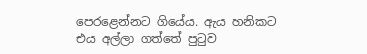පෙරළෙන්නට ගියේය. ඇය හනිකට එය අල්ලා ගත්තේ පුටුව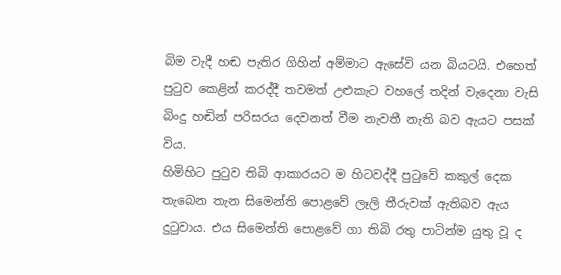බිම වැදී හඬ පැතිර ගිහින් අම්මාට ඇසේවි යන බියටයි. එහෙත් පුටුව කෙළින් කරද්දී තවමත් උළුකැට වහලේ තදින් වැදෙනා වැසි බිංදු හඬින් පරිසරය දෙවනත් වීම නැවතී නැති බව ඇයට පසක් විය.
හිමිහිට පුටුව තිබි ආකාරයට ම හිටවද්දී පුටුවේ කකුල් දෙක තැබෙන තැන සිමෙන්ති පොළවේ ලෑලි තීරුවක් ඇතිබව ඇය දුටුවාය. එය සිමෙන්ති පොළවේ ගා තිබි රතු පාටින්ම යුතු වූ ද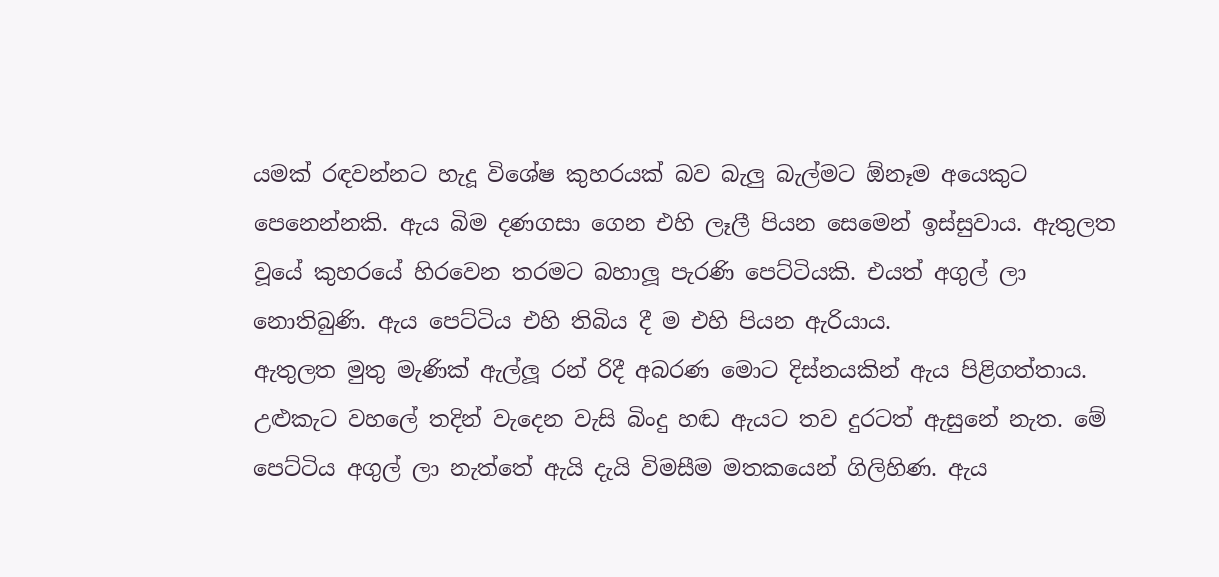යමක් රඳවන්නට හැදූ විශේෂ කුහරයක් බව බැලු බැල්මට ඕනෑම අයෙකුට පෙනෙන්නකි. ඇය බිම දණගසා ගෙන එහි ලෑලී පියන සෙමෙන් ඉස්සුවාය. ඇතුලත වූයේ කුහරයේ හිරවෙන තරමට බහාලූ පැරණි පෙට්ටියකි. එයත් අගුල් ලා නොතිබුණි. ඇය පෙට්ටිය එහි තිබිය දී ම එහි පියන ඇරියාය.
ඇතුලත මුතු මැණික් ඇල්ලූ රන් රිදී අබරණ මොට දිස්නයකින් ඇය පිළිගත්තාය. උළුකැට වහලේ තදින් වැදෙන වැසි බිංදු හඬ ඇයට තව දුරටත් ඇසුනේ නැත. මේ පෙට්ටිය අගුල් ලා නැත්තේ ඇයි දැයි විමසීම මතකයෙන් ගිලිහිණ. ඇය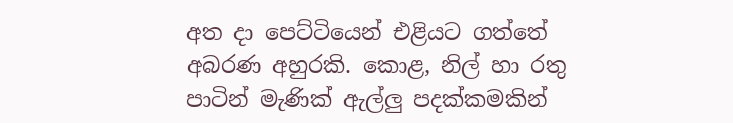අත දා පෙට්ටියෙන් එළියට ගත්තේ අබරණ අහුරකි. කොළ, නිල් හා රතු පාටින් මැණික් ඇල්ලු පදක්කමකින්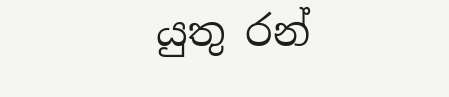යුතු රන්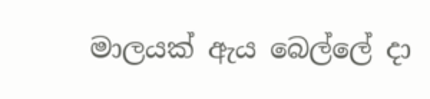මාලයක් ඇය බෙල්ලේ දා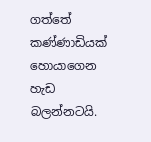ගත්තේ කණ්ණාඩියක් හොයාගෙන හැඩ බලන්නටයි.